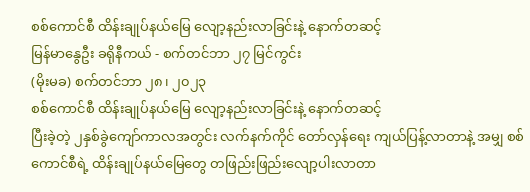စစ်ကောင်စီ ထိန်းချုပ်နယ်မြေ လျော့နည်းလာခြင်းနဲ့ နောက်တဆင့်
မြန်မာနွေဦး ခရိုနီကယ် - စက်တင်ဘာ ၂၇ မြင်ကွင်း
(မိုးမခ) စက်တင်ဘာ ၂၈၊ ၂၀၂၃
စစ်ကောင်စီ ထိန်းချုပ်နယ်မြေ လျော့နည်းလာခြင်းနဲ့ နောက်တဆင့်
ပြီးခဲ့တဲ့ ၂နှစ်ခွဲကျော်ကာလအတွင်း လက်နက်ကိုင် တော်လှန်ရေး ကျယ်ပြန့်လာတာနဲ့ အမျှ စစ်ကောင်စီရဲ့ ထိန်းချုပ်နယ်မြေတွေ တဖြည်းဖြည်းလျော့ပါးလာတာ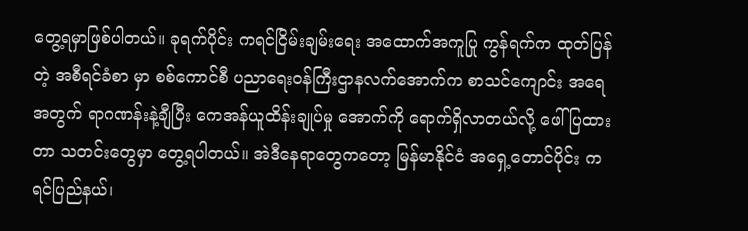တွေ့ရမှာဖြစ်ပါတယ်။ ခုရက်ပိုင်း ကရင်ငြိမ်းချမ်းရေး အထောက်အကူပြု ကွန်ရက်က ထုတ်ပြန်တဲ့ အစီရင်ခံစာ မှာ စစ်ကောင်စီ ပညာရေးဝန်ကြီးဌာနလက်အောက်က စာသင်ကျောင်း အရေအတွက် ရာဂဏန်းနဲ့ချီပြီး ကေအန်ယူထိန်းချုပ်မှု အောက်ကို ရောက်ရှိလာတယ်လို့ ဖေါ်ပြထားတာ သတင်းတွေမှာ တွေ့ရပါတယ်။ အဲဒီနေရာတွေကတော့ မြန်မာနိုင်ငံ အရှေ့တောင်ပိုင်း ကရင်ပြည်နယ်၊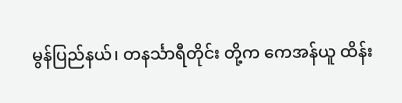မွန်ပြည်နယ်၊ တနင်္သာရီတိုင်း တို့က ကေအန်ယူ ထိန်း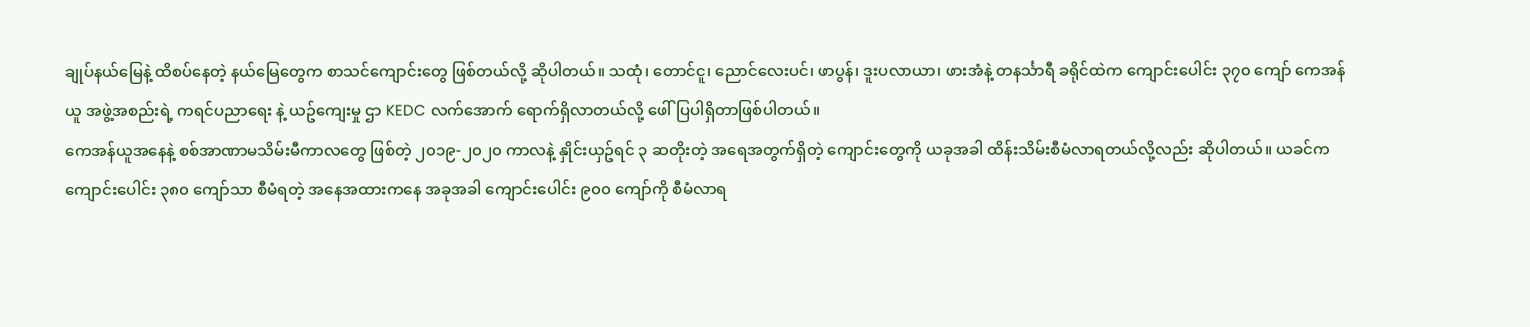ချုပ်နယ်မြေနဲ့ ထိစပ်နေတဲ့ နယ်မြေတွေက စာသင်ကျောင်းတွေ ဖြစ်တယ်လို့ ဆိုပါတယ်။ သထုံ၊ တောင်ငူ၊ ညောင်လေးပင်၊ ဖာပွန်၊ ဒူးပလာယာ၊ ဖားအံနဲ့ တနင်္သာရီ ခရိုင်ထဲက ကျောင်းပေါင်း ၃၇၀ ကျော် ကေအန်ယူ အဖွဲ့အစည်းရဲ့ ကရင်ပညာရေး နဲ့ ယဥ်ကျေးမှု ဌာ KEDC လက်အောက် ရောက်ရှိလာတယ်လို့ ဖေါ်ပြပါရှိတာဖြစ်ပါတယ်။
ကေအန်ယူအနေနဲ့ စစ်အာဏာမသိမ်းမီကာလတွေ ဖြစ်တဲ့ ၂၀၁၉-၂၀၂၀ ကာလနဲ့ နှိုင်းယှဥ်ရင် ၃ ဆတိုးတဲ့ အရေအတွက်ရှိတဲ့ ကျောင်းတွေကို ယခုအခါ ထိန်းသိမ်းစီမံလာရတယ်လို့လည်း ဆိုပါတယ်။ ယခင်က ကျောင်းပေါင်း ၃၈၀ ကျော်သာ စီမံရတဲ့ အနေအထားကနေ အခုအခါ ကျောင်းပေါင်း ၉၀၀ ကျော်ကို စီမံလာရ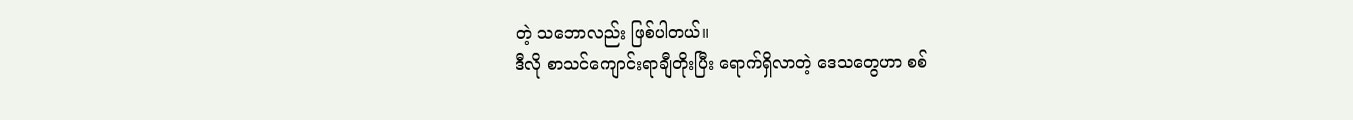တဲ့ သဘောလည်း ဖြစ်ပါတယ်။
ဒီလို စာသင်ကျောင်းရာချီတိုးပြီး ရောက်ရှိလာတဲ့ ဒေသတွေဟာ စစ်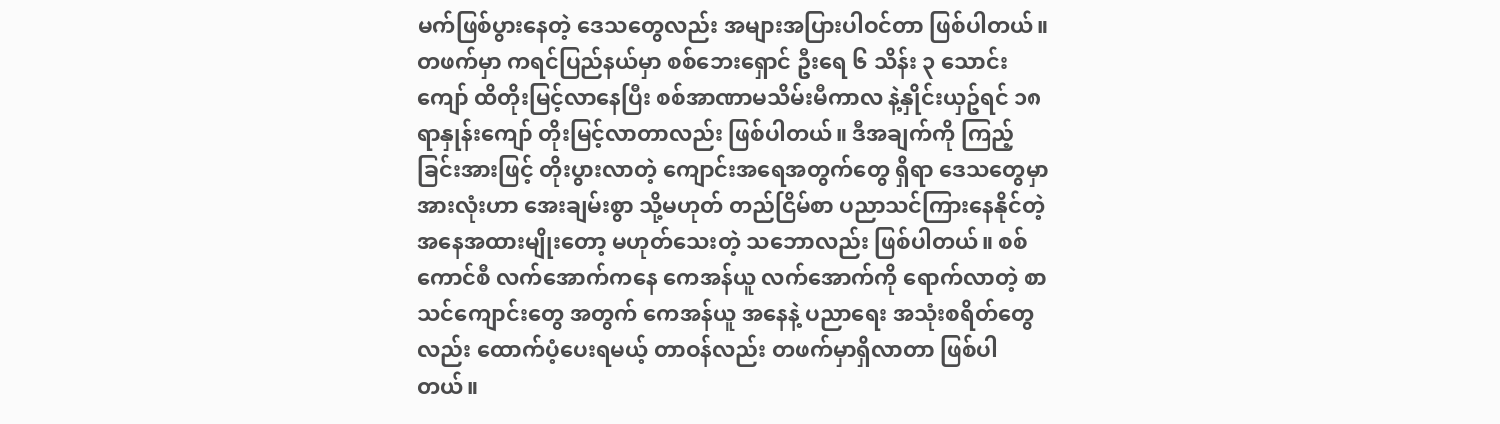မက်ဖြစ်ပွားနေတဲ့ ဒေသတွေလည်း အများအပြားပါဝင်တာ ဖြစ်ပါတယ်။ တဖက်မှာ ကရင်ပြည်နယ်မှာ စစ်ဘေးရှောင် ဦးရေ ၆ သိန်း ၃ သောင်းကျော် ထိတိုးမြင့်လာနေပြီး စစ်အာဏာမသိမ်းမီကာလ နဲ့နှိုင်းယှဥ်ရင် ၁၈ ရာနှုန်းကျော် တိုးမြင့်လာတာလည်း ဖြစ်ပါတယ်။ ဒီအချက်ကို ကြည့်ခြင်းအားဖြင့် တိုးပွားလာတဲ့ ကျောင်းအရေအတွက်တွေ ရှိရာ ဒေသတွေမှာ အားလုံးဟာ အေးချမ်းစွာ သို့မဟုတ် တည်ငြိမ်စာ ပညာသင်ကြားနေနိုင်တဲ့ အနေအထားမျိုးတော့ မဟုတ်သေးတဲ့ သဘောလည်း ဖြစ်ပါတယ်။ စစ်ကောင်စီ လက်အောက်ကနေ ကေအန်ယူ လက်အောက်ကို ရောက်လာတဲ့ စာသင်ကျောင်းတွေ အတွက် ကေအန်ယူ အနေနဲ့ ပညာရေး အသုံးစရိတ်တွေလည်း ထောက်ပံ့ပေးရမယ့် တာဝန်လည်း တဖက်မှာရှိလာတာ ဖြစ်ပါတယ်။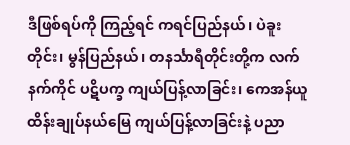ဒီဖြစ်ရပ်ကို ကြည့်ရင် ကရင်ပြည်နယ်၊ ပဲခူးတိုင်း၊ မွန်ပြည်နယ်၊ တနင်္သာရီတိုင်းတို့က လက်နက်ကိုင် ပဋိပက္ခ ကျယ်ပြန့်လာခြင်း၊ ကေအန်ယူ ထိန်းချုပ်နယ်မြေ ကျယ်ပြန့်လာခြင်းနဲ့ ပညာ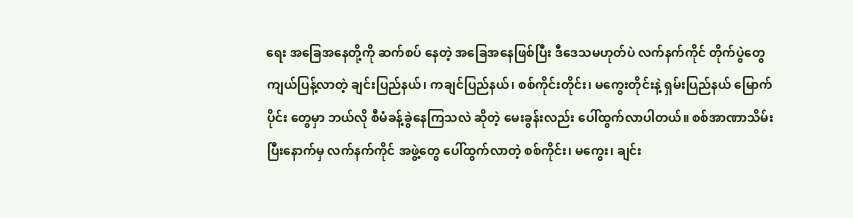ရေး အခြေအနေတို့ကို ဆက်စပ် နေတဲ့ အခြေအနေဖြစ်ပြီး ဒီဒေသမဟုတ်ပဲ လက်နက်ကိုင် တိုက်ပွဲတွေ ကျယ်ပြန့်လာတဲ့ ချင်းပြည်နယ်၊ ကချင်ပြည်နယ်၊ စစ်ကိုင်းတိုင်း၊ မကွေးတိုင်းနဲ့ ရှမ်းပြည်နယ် မြောက်ပိုင်း တွေမှာ ဘယ်လို စီမံခန့်ခွဲနေကြသလဲ ဆိုတဲ့ မေးခွန်းလည်း ပေါ်ထွက်လာပါတယ်။ စစ်အာဏာသိမ်းပြီးနောက်မှ လက်နက်ကိုင် အဖွဲ့တွေ ပေါ်ထွက်လာတဲ့ စစ်ကိုင်း၊ မကွေး၊ ချင်း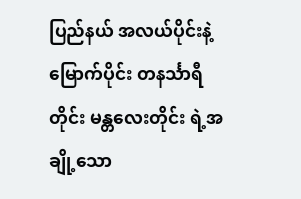ပြည်နယ် အလယ်ပိုင်းနဲ့ မြောက်ပိုင်း တနင်္သာရီတိုင်း မန္တလေးတိုင်း ရဲ့အချို့သော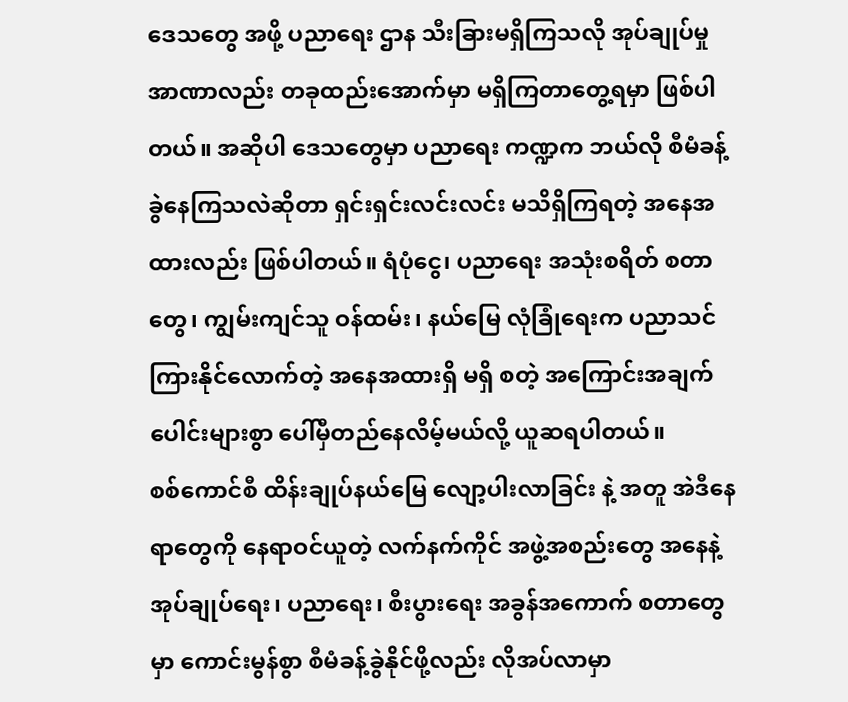ဒေသတွေ အဖို့ ပညာရေး ဌာန သီးခြားမရှိကြသလို အုပ်ချုပ်မှု အာဏာလည်း တခုထည်းအောက်မှာ မရှိကြတာတွေ့ရမှာ ဖြစ်ပါတယ်။ အဆိုပါ ဒေသတွေမှာ ပညာရေး ကဏ္ဍက ဘယ်လို စီမံခန့်ခွဲနေကြသလဲဆိုတာ ရှင်းရှင်းလင်းလင်း မသိရှိကြရတဲ့ အနေအထားလည်း ဖြစ်ပါတယ်။ ရံပုံငွေ၊ ပညာရေး အသုံးစရိတ် စတာတွေ၊ ကျွမ်းကျင်သူ ဝန်ထမ်း၊ နယ်မြေ လုံခြုံရေးက ပညာသင်ကြားနိုင်လောက်တဲ့ အနေအထားရှိ မရှိ စတဲ့ အကြောင်းအချက်ပေါင်းများစွာ ပေါ်မှီတည်နေလိမ့်မယ်လို့ ယူဆရပါတယ်။
စစ်ကောင်စီ ထိန်းချုပ်နယ်မြေ လျော့ပါးလာခြင်း နဲ့ အတူ အဲဒီနေရာတွေကို နေရာဝင်ယူတဲ့ လက်နက်ကိုင် အဖွဲ့အစည်းတွေ အနေနဲ့ အုပ်ချုပ်ရေး၊ ပညာရေး၊ စီးပွားရေး အခွန်အကောက် စတာတွေမှာ ကောင်းမွန်စွာ စီမံခန့်ခွဲနိုင်ဖို့လည်း လိုအပ်လာမှာ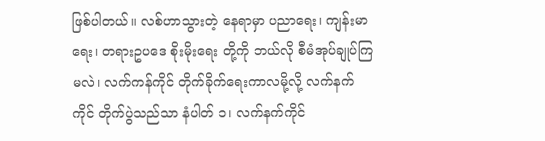ဖြစ်ပါတယ်။ လစ်ဟာသွားတဲ့ နေရာမှာ ပညာရေး၊ ကျန်းမာရေး၊ တရားဥပဒေ စိုးမိုးရေး တို့ကို ဘယ်လို စီမံအုပ်ချုပ်ကြမလဲ၊ လက်ကန်ကိုင် တိုက်ခိုက်ရေးကာလမို့လို့ လက်နက်ကိုင် တိုက်ပွဲသည်သာ နံပါတ် ၁၊ လက်နက်ကိုင်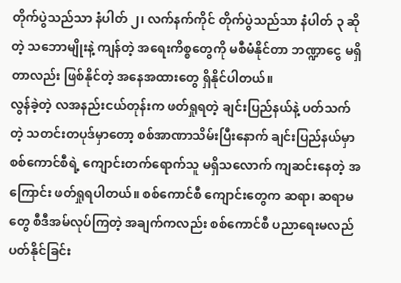တိုက်ပွဲသည်သာ နံပါတ် ၂၊ လက်နက်ကိုင် တိုက်ပွဲသည်သာ နံပါတ် ၃ ဆိုတဲ့ သဘောမျိုးနဲ့ ကျန်တဲ့ အရေးကိစ္စတွေကို မစီမံနိုင်တာ ဘဏ္ဍာငွေ မရှိတာလည်း ဖြစ်နိုင်တဲ့ အနေအထားတွေ ရှိနိုင်ပါတယ်။
လွန်ခဲ့တဲ့ လအနည်းငယ်တုန်းက ဖတ်ရှုရတဲ့ ချင်းပြည်နယ်နဲ့ ပတ်သက်တဲ့ သတင်းတပုဒ်မှာတော့ စစ်အာဏာသိမ်းပြီးနောက် ချင်းပြည်နယ်မှာ စစ်ကောင်စီရဲ့ ကျောင်းတက်ရောက်သူ မရှိသလောက် ကျဆင်းနေတဲ့ အကြောင်း ဖတ်ရှုရပါတယ်။ စစ်ကောင်စီ ကျောင်းတွေက ဆရာ၊ ဆရာမတွေ စီဒီအမ်လုပ်ကြတဲ့ အချက်ကလည်း စစ်ကောင်စီ ပညာရေးမလည်ပတ်နိုင်ခြင်း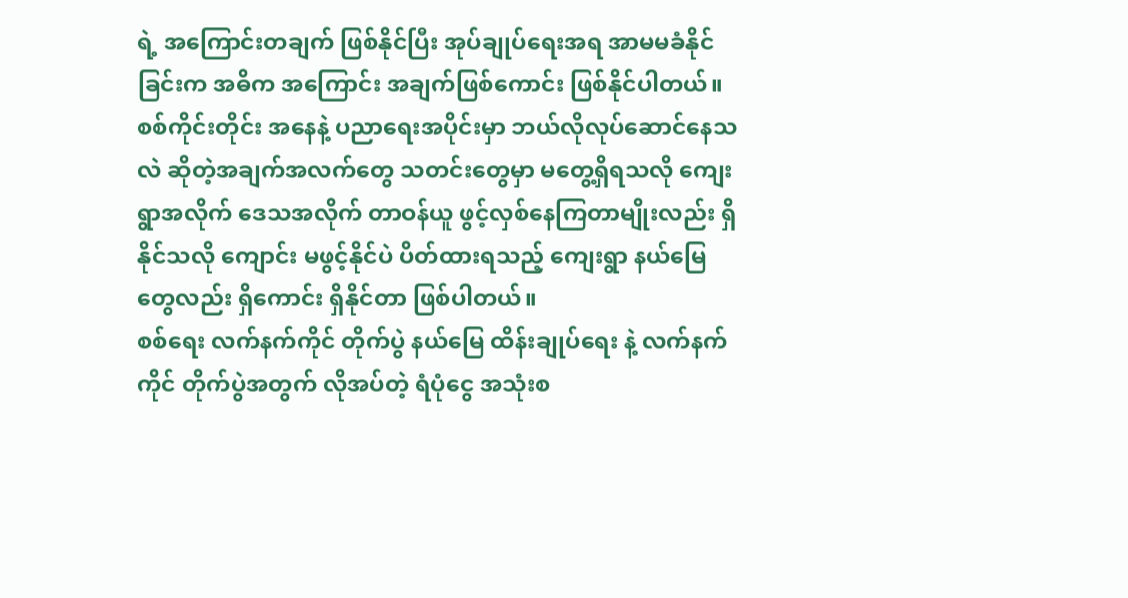ရဲ့ အကြောင်းတချက် ဖြစ်နိုင်ပြီး အုပ်ချုပ်ရေးအရ အာမမခံနိုင်ခြင်းက အဓိက အကြောင်း အချက်ဖြစ်ကောင်း ဖြစ်နိုင်ပါတယ်။
စစ်ကိုင်းတိုင်း အနေနဲ့ ပညာရေးအပိုင်းမှာ ဘယ်လိုလုပ်ဆောင်နေသလဲ ဆိုတဲ့အချက်အလက်တွေ သတင်းတွေမှာ မတွေ့ရှိရသလို ကျေးရွာအလိုက် ဒေသအလိုက် တာဝန်ယူ ဖွင့်လှစ်နေကြတာမျိုးလည်း ရှိနိုင်သလို ကျောင်း မဖွင့်နိုင်ပဲ ပိတ်ထားရသည့် ကျေးရွာ နယ်မြေတွေလည်း ရှိကောင်း ရှိနိုင်တာ ဖြစ်ပါတယ်။
စစ်ရေး လက်နက်ကိုင် တိုက်ပွဲ နယ်မြေ ထိန်းချုပ်ရေး နဲ့ လက်နက်ကိုင် တိုက်ပွဲအတွက် လိုအပ်တဲ့ ရံပုံငွေ အသုံးစ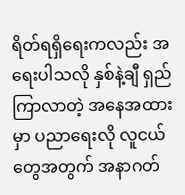ရိတ်ရရှိရေးကလည်း အရေးပါသလို နှစ်နဲ့ချီ ရှည်ကြာလာတဲ့ အနေအထားမှာ ပညာရေးလို လူငယ်တွေအတွက် အနာဂတ်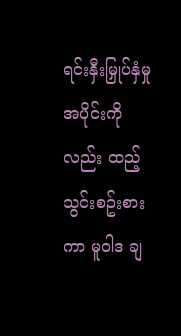ရင်းနှီးမြှုပ်နှံမှု အပိုင်းကိုလည်း ထည့်သွင်းစဥ်းစားကာ မူဝါဒ ချ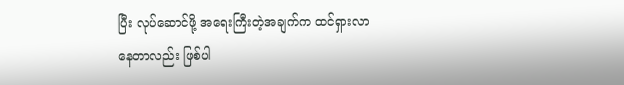ပြီး လုပ်ဆောင်ဖို့ အရေးကြီးတဲ့အချက်က ထင်ရှားလာနေတာလည်း ဖြစ်ပါ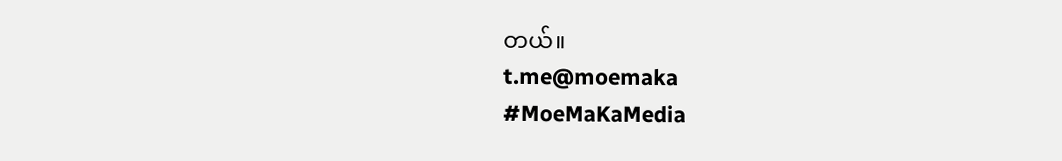တယ်။
t.me@moemaka
#MoeMaKaMedia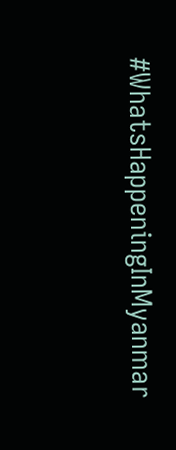#WhatsHappeningInMyanmar